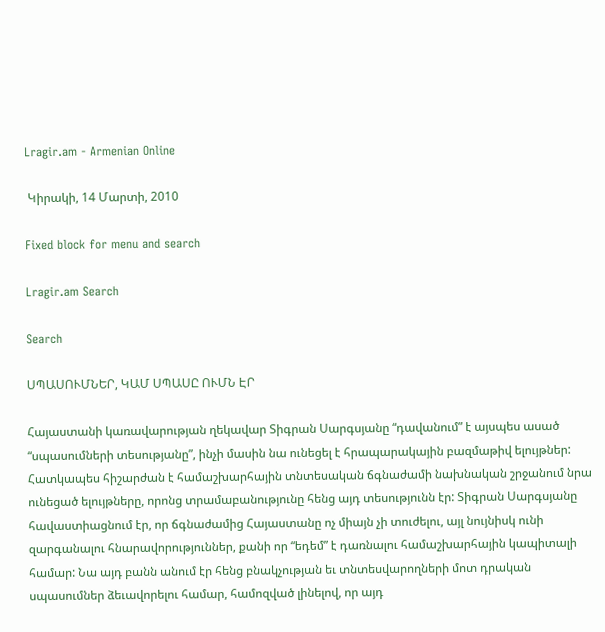Lragir.am - Armenian Online

 Կիրակի, 14 Մարտի, 2010

Fixed block for menu and search

Lragir.am Search

Search

ՍՊԱՍՈՒՄՆԵՐ, ԿԱՄ ՍՊԱՍԸ ՈՒՄՆ ԷՐ

Հայաստանի կառավարության ղեկավար Տիգրան Սարգսյանը “դավանում” է այսպես ասած “սպասումների տեսությանը”, ինչի մասին նա ունեցել է հրապարակային բազմաթիվ ելույթներ: Հատկապես հիշարժան է համաշխարհային տնտեսական ճգնաժամի նախնական շրջանում նրա ունեցած ելույթները, որոնց տրամաբանությունը հենց այդ տեսությունն էր: Տիգրան Սարգսյանը հավաստիացնում էր, որ ճգնաժամից Հայաստանը ոչ միայն չի տուժելու, այլ նույնիսկ ունի զարգանալու հնարավորություններ, քանի որ “եդեմ” է դառնալու համաշխարհային կապիտալի համար: Նա այդ բանն անում էր հենց բնակչության եւ տնտեսվարողների մոտ դրական սպասումներ ձեւավորելու համար, համոզված լինելով, որ այդ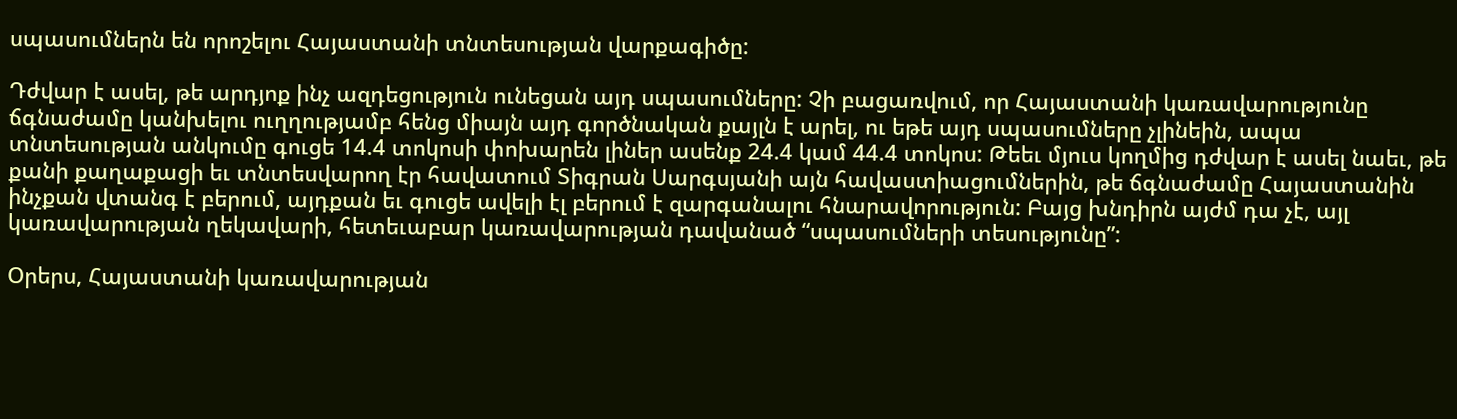սպասումներն են որոշելու Հայաստանի տնտեսության վարքագիծը:

Դժվար է ասել, թե արդյոք ինչ ազդեցություն ունեցան այդ սպասումները: Չի բացառվում, որ Հայաստանի կառավարությունը ճգնաժամը կանխելու ուղղությամբ հենց միայն այդ գործնական քայլն է արել, ու եթե այդ սպասումները չլինեին, ապա տնտեսության անկումը գուցե 14.4 տոկոսի փոխարեն լիներ ասենք 24.4 կամ 44.4 տոկոս: Թեեւ մյուս կողմից դժվար է ասել նաեւ, թե քանի քաղաքացի եւ տնտեսվարող էր հավատում Տիգրան Սարգսյանի այն հավաստիացումներին, թե ճգնաժամը Հայաստանին ինչքան վտանգ է բերում, այդքան եւ գուցե ավելի էլ բերում է զարգանալու հնարավորություն: Բայց խնդիրն այժմ դա չէ, այլ կառավարության ղեկավարի, հետեւաբար կառավարության դավանած “սպասումների տեսությունը”:

Օրերս, Հայաստանի կառավարության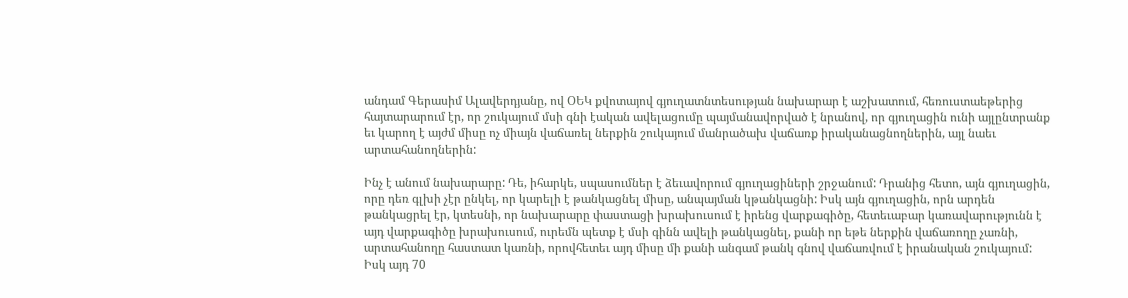անդամ Գերասիմ Ալավերդյանը, ով ՕԵԿ քվոտայով գյուղատնտեսության նախարար է աշխատում, հեռուստաեթերից հայտարարում էր, որ շուկայում մսի գնի էական ավելացումը պայմանավորված է նրանով, որ գյուղացին ունի այլընտրանք եւ կարող է այժմ միսը ոչ միայն վաճառել ներքին շուկայում մանրածախ վաճառք իրականացնողներին, այլ նաեւ արտահանողներին:

Ինչ է անում նախարարը: Դե, իհարկե, սպասումներ է ձեւավորում գյուղացիների շրջանում: Դրանից հետո, այն գյուղացին, որը դեռ գլխի չէր ընկել, որ կարելի է թանկացնել միսը, անպայման կթանկացնի: Իսկ այն գյուղացին, որն արդեն թանկացրել էր, կտեսնի, որ նախարարը փաստացի խրախուսում է իրենց վարքագիծը, հետեւաբար կառավարությունն է այդ վարքագիծը խրախուսում, ուրեմն պետք է մսի գինն ավելի թանկացնել, քանի որ եթե ներքին վաճառողը չառնի, արտահանողը հաստատ կառնի, որովհետեւ այդ միսը մի քանի անգամ թանկ գնով վաճառվում է իրանական շուկայում: Իսկ այդ 70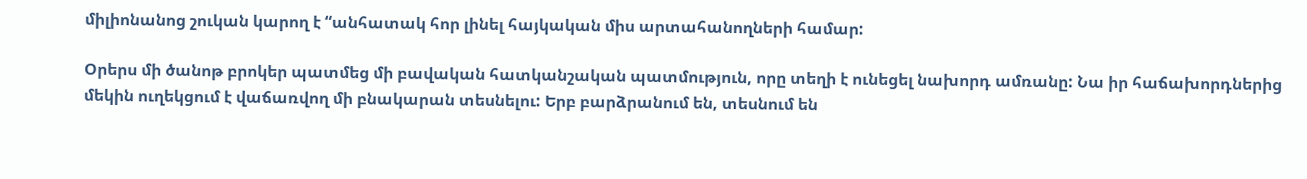միլիոնանոց շուկան կարող է “անհատակ հոր լինել հայկական միս արտահանողների համար:

Օրերս մի ծանոթ բրոկեր պատմեց մի բավական հատկանշական պատմություն, որը տեղի է ունեցել նախորդ ամռանը: Նա իր հաճախորդներից մեկին ուղեկցում է վաճառվող մի բնակարան տեսնելու: Երբ բարձրանում են, տեսնում են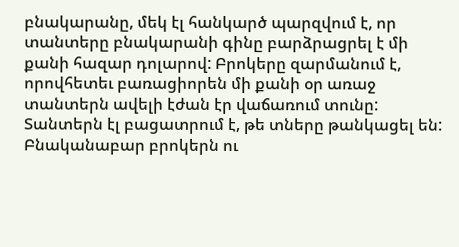բնակարանը, մեկ էլ հանկարծ պարզվում է, որ տանտերը բնակարանի գինը բարձրացրել է մի քանի հազար դոլարով: Բրոկերը զարմանում է, որովհետեւ բառացիորեն մի քանի օր առաջ տանտերն ավելի էժան էր վաճառում տունը: Տանտերն էլ բացատրում է, թե տները թանկացել են: Բնականաբար բրոկերն ու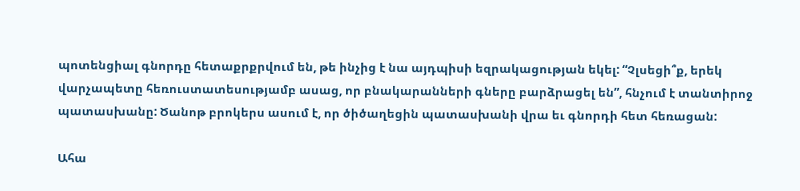պոտենցիալ գնորդը հետաքրքրվում են, թե ինչից է նա այդպիսի եզրակացության եկել: “Չլսեցի՞ք, երեկ վարչապետը հեռուստատեսությամբ ասաց, որ բնակարանների գները բարձրացել են”, հնչում է տանտիրոջ պատասխանը: Ծանոթ բրոկերս ասում է, որ ծիծաղեցին պատասխանի վրա եւ գնորդի հետ հեռացան:

Ահա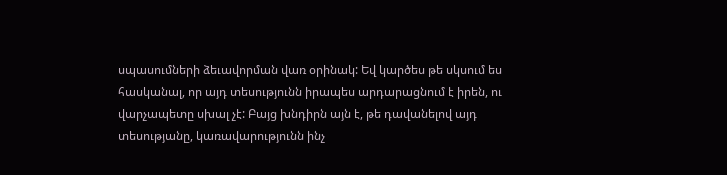սպասումների ձեւավորման վառ օրինակ: Եվ կարծես թե սկսում ես հասկանալ, որ այդ տեսությունն իրապես արդարացնում է իրեն, ու վարչապետը սխալ չէ: Բայց խնդիրն այն է, թե դավանելով այդ տեսությանը, կառավարությունն ինչ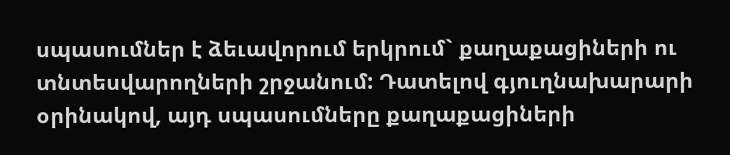սպասումներ է ձեւավորում երկրում` քաղաքացիների ու տնտեսվարողների շրջանում: Դատելով գյուղնախարարի օրինակով, այդ սպասումները քաղաքացիների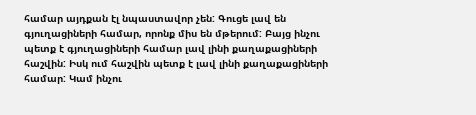համար այդքան էլ նպաստավոր չեն: Գուցե լավ են գյուղացիների համար, որոնք միս են մթերում: Բայց ինչու պետք է գյուղացիների համար լավ լինի քաղաքացիների հաշվին: Իսկ ում հաշվին պետք է լավ լինի քաղաքացիների համար: Կամ ինչու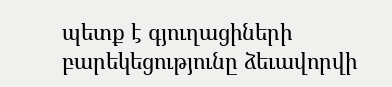պետք է գյուղացիների բարեկեցությունը ձեւավորվի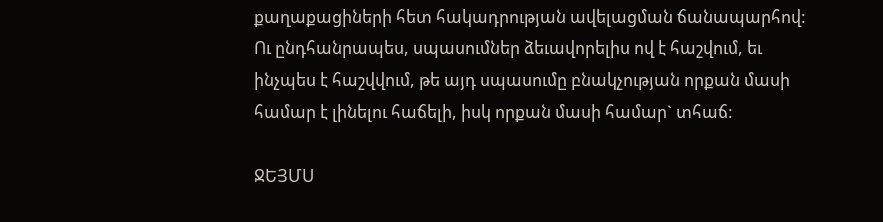քաղաքացիների հետ հակադրության ավելացման ճանապարհով: Ու ընդհանրապես, սպասումներ ձեւավորելիս ով է հաշվում, եւ ինչպես է հաշվվում, թե այդ սպասումը բնակչության որքան մասի համար է լինելու հաճելի, իսկ որքան մասի համար` տհաճ:

ՋԵՅՄՍ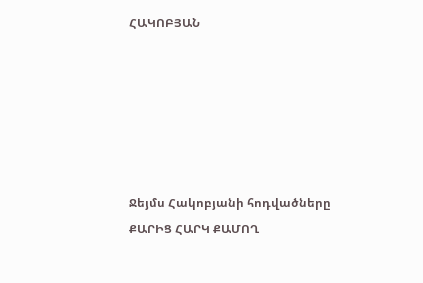ՀԱԿՈԲՅԱՆ






Ջեյմս Հակոբյանի հոդվածները
ՔԱՐԻՑ ՀԱՐԿ ՔԱՄՈՂ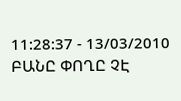11:28:37 - 13/03/2010
ԲԱՆԸ ՓՈՂԸ ՉԷ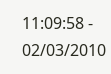11:09:58 - 02/03/2010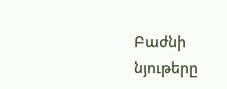Բաժնի նյութերը